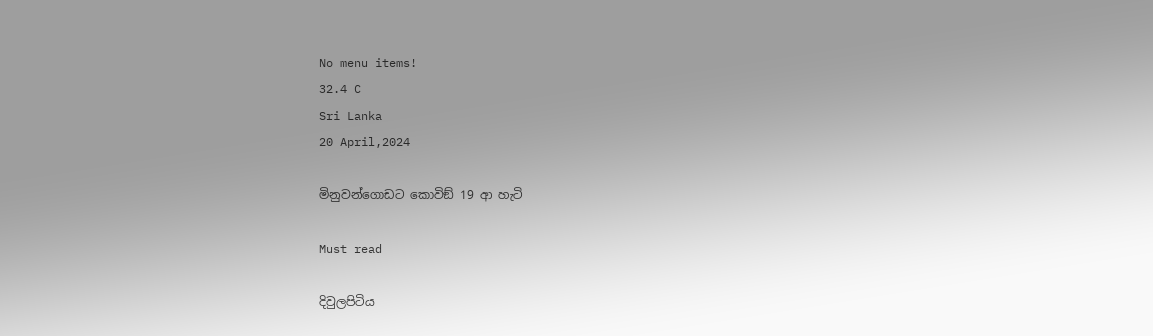No menu items!
32.4 C
Sri Lanka
20 April,2024

මිනුවන්ගොඩට කොවිඞ් 19 ආ හැටි

Must read

දිවුලපිටිය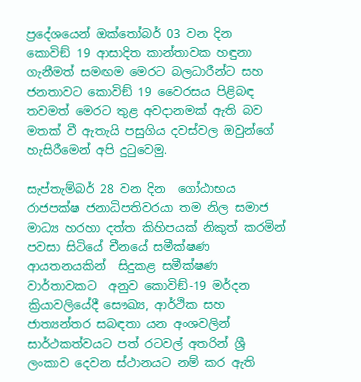ප්‍රදේශයෙන් ඔක්තෝබර් 03 වන දින  කොවිඞ් 19 ආසාදිත කාන්තාවක හඳුනා ගැනීමත් සමඟම මෙරට බලධාරීන්ට සහ ජනතාවට කොවිඞ් 19 වෛරසය පිළිබඳ තවමත් මෙරට තුළ අවදානමක් ඇති බව මතක් වී ඇතැයි පසුගිය දවස්වල ඔවුන්ගේ හැසිරීමෙන් අපි දුටුවෙමු.

සැප්තැම්බර් 28 වන දින  ගෝඨාභය රාජපක්ෂ ජනාධිපතිවරයා තම නිල සමාජ මාධ්‍ය හරහා දත්ත කිහිපයක් නිකුත් කරමින් පවසා සිටියේ චීනයේ සමීක්ෂණ ආයතනයකින්  සිදුකළ සමීක්ෂණ වාර්තාවකට  අනුව කොවිඞ්-19 මර්දන ක්‍රියාවලියේදී සෞඛ්‍ය, ආර්ථික සහ ජාත්‍යන්තර සබඳතා යන අංශවලින් සාර්ථකත්වයට පත් රටවල් අතරින් ශ්‍රී ලංකාව දෙවන ස්ථානයට නම් කර ඇති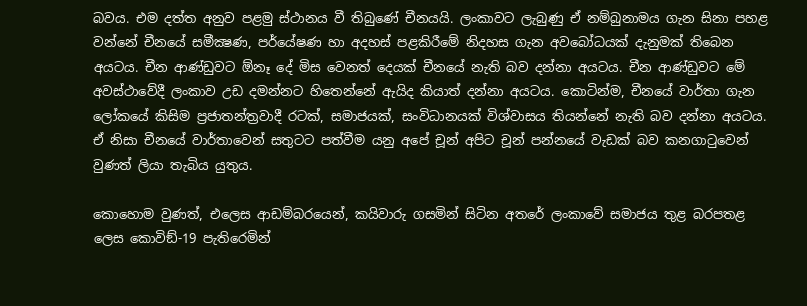බවය. එම දත්ත අනුව පළමු ස්ථානය වී තිබුණේ චීනයයි. ලංකාවට ලැබුණු ඒ නම්බුනාමය ගැන සිනා පහළ වන්නේ චීනයේ සමීක්‍ෂණ, පර්යේෂණ හා අදහස් පළකිරීමේ නිදහස ගැන අවබෝධයක් දැනුමක් තිබෙන අයටය. චීන ආණ්ඩුවට ඕනෑ දේ මිස වෙනත් දෙයක් චීනයේ නැති බව දන්නා අයටය. චීන ආණ්ඩුවට මේ අවස්ථාවේදී ලංකාව උඩ දමන්නට හිතෙන්නේ ඇයිද කියාත් දන්නා අයටය. කොටින්ම, චීනයේ වාර්තා ගැන ලෝකයේ කිසිම ප්‍රජාතන්ත්‍රවාදී රටක්, සමාජයක්, සංවිධානයක් විශ්වාසය තියන්නේ නැති බව දන්නා අයටය. ඒ නිසා චීනයේ වාර්තාවෙන් සතුටට පත්වීම යනු අපේ චූන් අපිට චූන් පන්නයේ වැඩක් බව කනගාටුවෙන් වුණත් ලියා තැබිය යුතුය.

කොහොම වුණත්, එලෙස ආඩම්බරයෙන්, කයිවාරු ගසමින් සිටින අතරේ ලංකාවේ සමාජය තුළ බරපතළ ලෙස කොවිඞ්-19 පැතිරෙමින්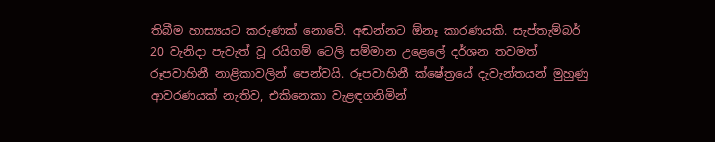තිබීම හාස්‍යයට කරුණක් නොවේ. අඬන්නට ඕනෑ කාරණයකි. සැප්තැම්බර් 20 වැනිදා පැවැත් වූ රයිගම් ටෙලි සම්මාන උළෙලේ දර්ශන තවමත් රූපවාහිනී නාළිකාවලින් පෙන්වයි. රූපවාහිනී ක්ෂේත්‍රයේ දැවැන්තයන් මුහුණු ආවරණයක් නැතිව, එකිනෙකා වැළඳගනිමින්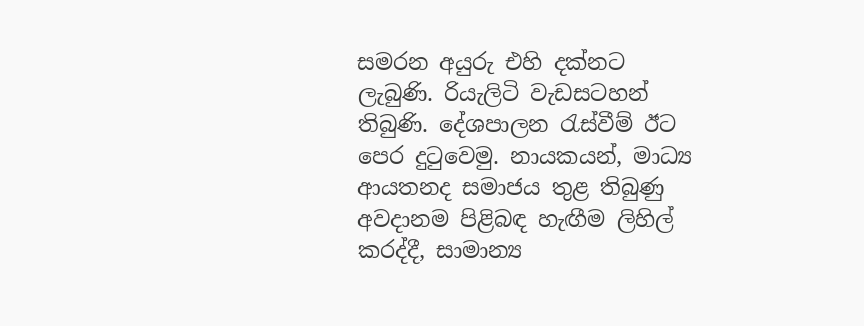සමරන අයුරු එහි දක්නට ලැබුණි. රියැලිටි වැඩසටහන් තිබුණි. දේශපාලන රැස්වීම් ඊට පෙර දුටුවෙමු. නායකයන්, මාධ්‍ය ආයතනද සමාජය තුළ තිබුණු අවදානම පිළිබඳ හැඟීම ලිහිල් කරද්දී, සාමාන්‍ය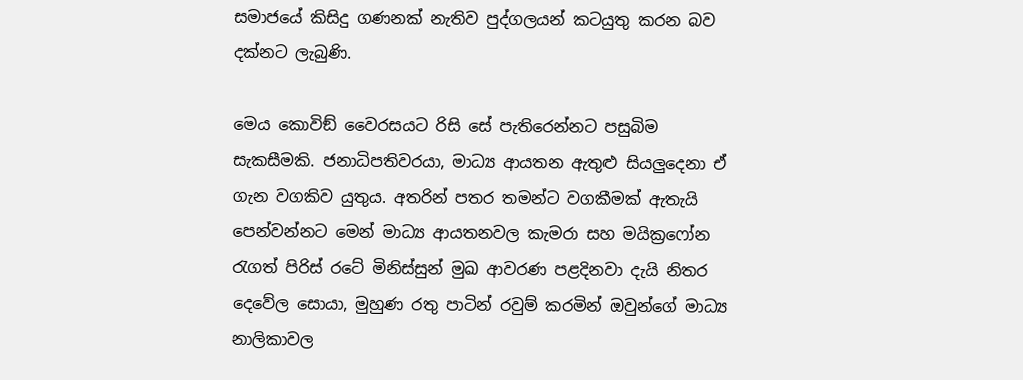සමාජයේ කිසිදු ගණනක් නැතිව පුද්ගලයන් කටයුතු කරන බව දක්නට ලැබුණි.

මෙය කොවිඞ් වෛරසයට රිසි සේ පැතිරෙන්නට පසුබිම සැකසීමකි. ජනාධිපතිවරයා, මාධ්‍ය ආයතන ඇතුළු සියලුදෙනා ඒ ගැන වගකිව යුතුය. අතරින් පතර තමන්ට වගකීමක් ඇතැයි පෙන්වන්නට මෙන් මාධ්‍ය ආයතනවල කැමරා සහ මයික්‍රෆෝන රැගත් පිරිස් රටේ මිනිස්සුන් මුඛ ආවරණ පළදිනවා දැයි නිතර දෙවේල සොයා, මුහුණ රතු පාටින් රවුම් කරමින් ඔවුන්ගේ මාධ්‍ය නාලිකාවල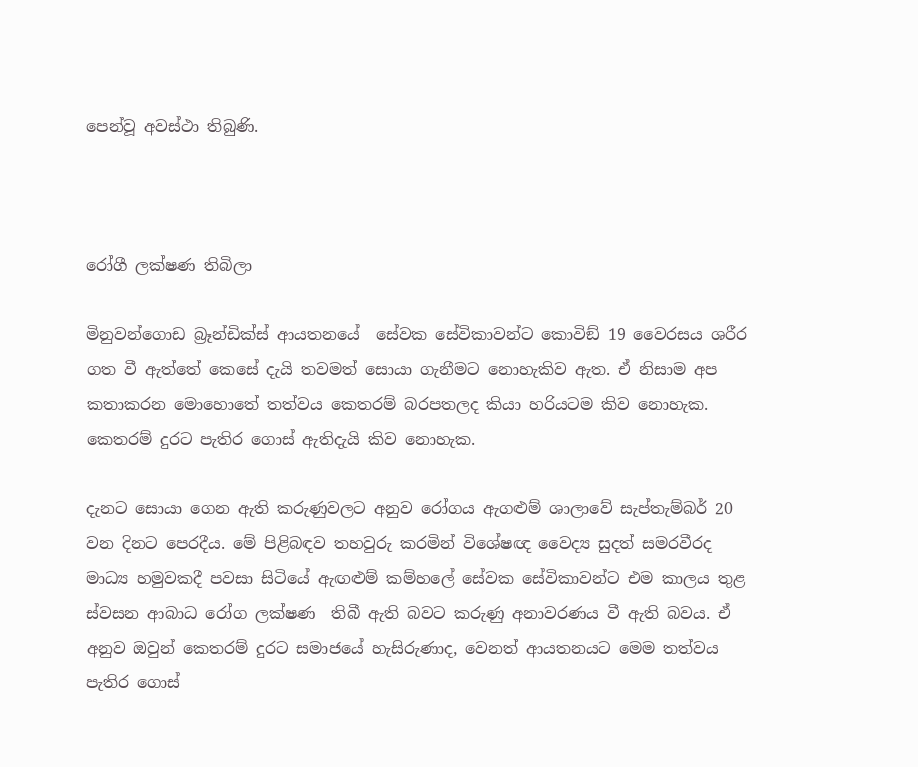පෙන්වූ අවස්ථා තිබුණි.



රෝගී ලක්ෂණ තිබිලා

මිනුවන්ගොඩ බ්‍රෑන්ඩික්ස් ආයතනයේ  සේවක සේවිකාවන්ට කොවිඞ් 19 වෛරසය ශරීර ගත වී ඇත්තේ කෙසේ දැයි තවමත් සොයා ගැනීමට නොහැකිව ඇත. ඒ නිසාම අප කතාකරන මොහොතේ තත්වය කෙතරම් බරපතලද කියා හරියටම කිව නොහැක. කෙතරම් දුරට පැතිර ගොස් ඇතිදැයි කිව නොහැක.

දැනට සොයා ගෙන ඇති කරුණුවලට අනුව රෝගය ඇගළුම් ශාලාවේ සැප්තැම්බර් 20 වන දිනට පෙරදීය. මේ පිළිබඳව තහවුරු කරමින් විශේෂඥ වෛද්‍ය සුදත් සමරවීරද මාධ්‍ය හමුවකදී පවසා සිටියේ ඇඟළුම් කම්හලේ සේවක සේවිකාවන්ට එම කාලය තුළ ස්වසන ආබාධ රෝග ලක්ෂණ  තිබී ඇති බවට කරුණු අනාවරණය වී ඇති බවය. ඒ අනුව ඔවුන් කෙතරම් දුරට සමාජයේ හැසිරුණාද, වෙනත් ආයතනයට මෙම තත්වය පැතිර ගොස්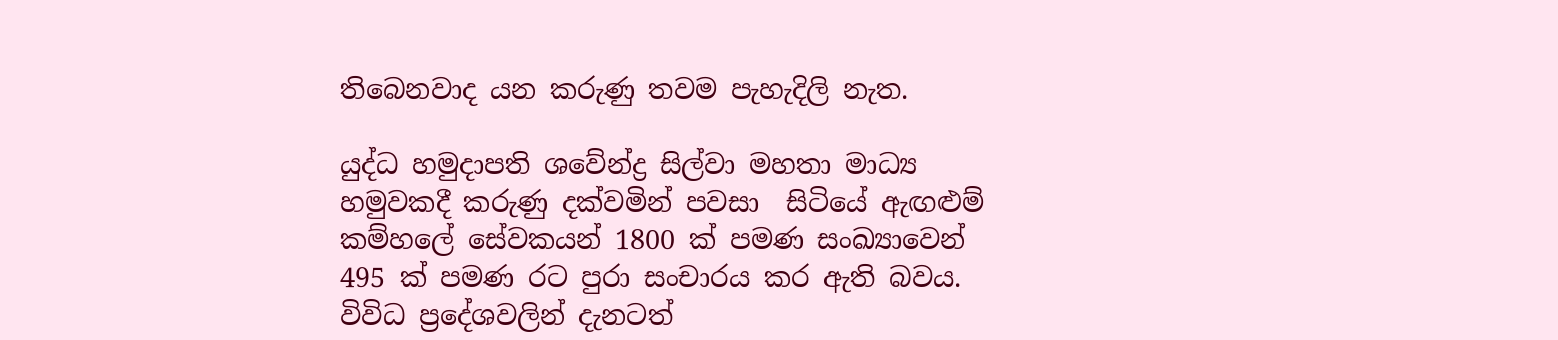තිබෙනවාද යන කරුණු තවම පැහැදිලි නැත.

යුද්ධ හමුදාපති ශවේන්ද්‍ර සිල්වා මහතා මාධ්‍ය හමුවකදී කරුණු දක්වමින් පවසා  සිටියේ ඇඟළුම් කම්හලේ සේවකයන් 1800 ක් පමණ සංඛ්‍යාවෙන් 495 ක් පමණ රට පුරා සංචාරය කර ඇති බවය. විවිධ ප්‍රදේශවලින් දැනටත්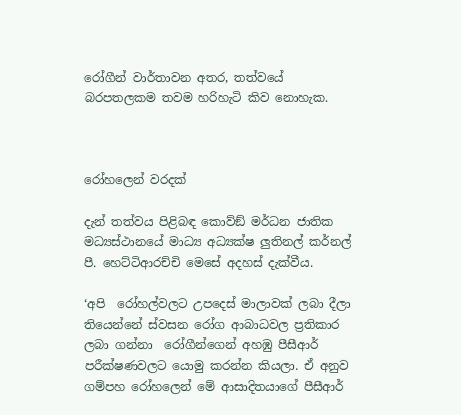රෝගීන් වාර්තාවන අතර, තත්වයේ බරපතලකම තවම හරිහැටි කිව නොහැක.



රෝහලෙන් වරදක්

දැන් තත්වය පිළිබඳ කොව්ඞ් මර්ධන ජාතික මධ්‍යස්ථානයේ මාධ්‍ය අධ්‍යක්ෂ ලුතිනල් කර්නල් පී. හෙට්ටිආරච්චි මෙසේ අදහස් දැක්වීය.

‘අපි  රෝහල්වලට උපදෙස් මාලාවක් ලබා දීලා තියෙන්නේ ස්වසන රෝග ආබාධවල ප්‍රතිකාර ලබා ගන්නා  රෝගීන්ගෙන් අහඹු පීසීආර් පරීක්ෂණවලට යොමු කරන්න කියලා. ඒ අනුව ගම්පහ රෝහලෙන් මේ ආසාදිතයාගේ පීසීආර්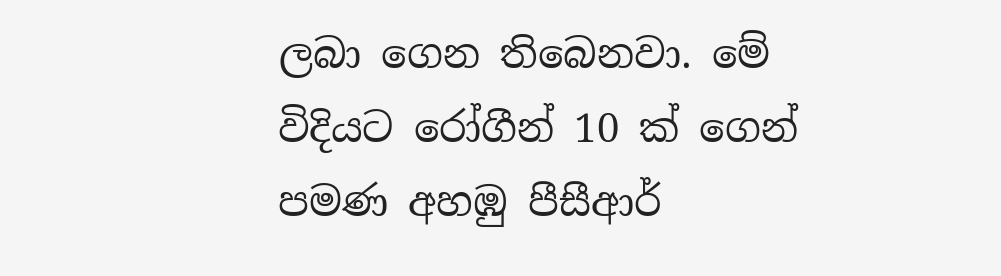ලබා ගෙන තිබෙනවා. මේ විදියට රෝගීන් 10 ක් ගෙන් පමණ අහඹු පීසීආර්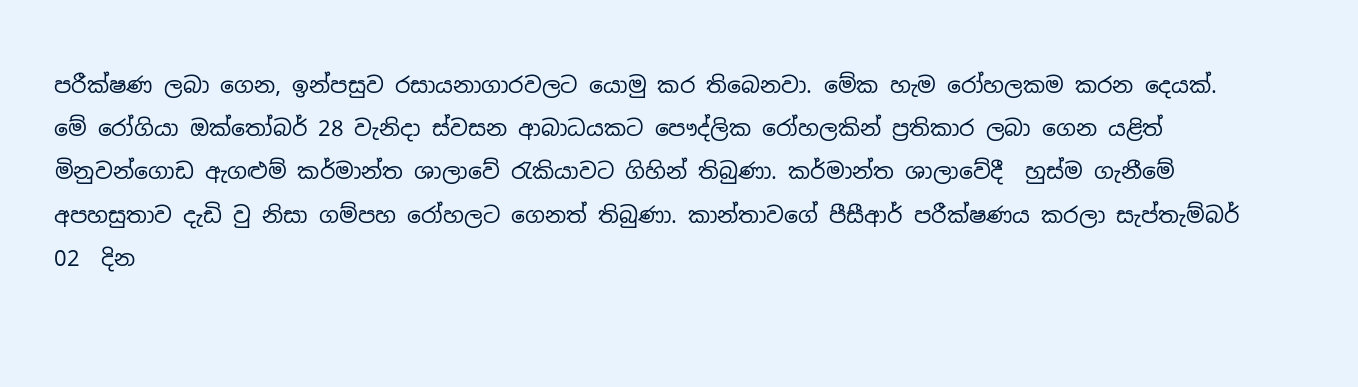පරීක්ෂණ ලබා ගෙන, ඉන්පසුව රසායනාගාරවලට යොමු කර තිබෙනවා. මේක හැම රෝහලකම කරන දෙයක්.   මේ රෝගියා ඔක්තෝබර් 28 වැනිදා ස්වසන ආබාධයකට පෞද්ලික රෝහලකින් ප්‍රතිකාර ලබා ගෙන යළිත් මිනුවන්ගොඩ ඇගළුම් කර්මාන්ත ශාලාවේ රැකියාවට ගිහින් තිබුණා. කර්මාන්ත ශාලාවේදී  හුස්ම ගැනීමේ අපහසුතාව දැඩි වු නිසා ගම්පහ රෝහලට ගෙනත් තිබුණා. කාන්තාවගේ පීසීආර් පරීක්ෂණය කරලා සැප්තැම්බර් 02  දින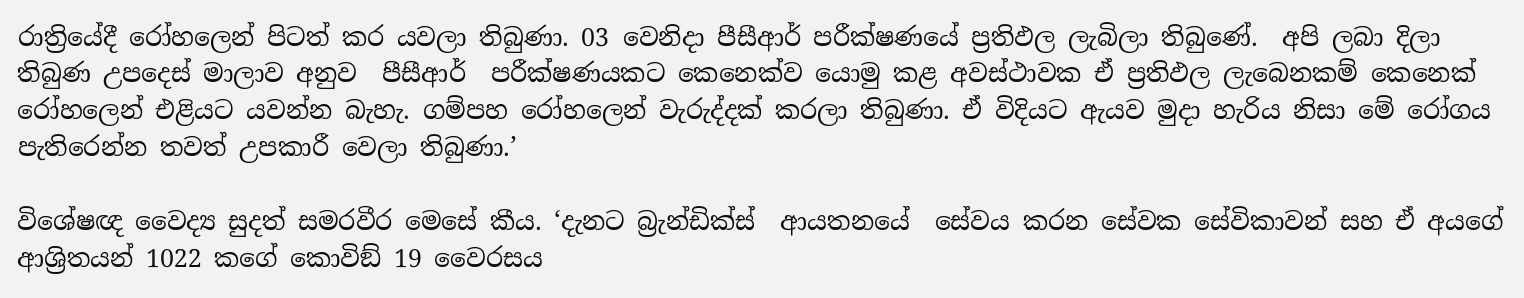රාත්‍රියේදී රෝහලෙන් පිටත් කර යවලා තිබුණා. 03 වෙනිදා පීසීආර් පරීක්ෂණයේ ප්‍රතිඵල ලැබිලා තිබුණේ.  අපි ලබා දිලා තිබුණ උපදෙස් මාලාව අනුව  පීසීආර්  පරීක්ෂණයකට කෙනෙක්ව යොමු කළ අවස්ථාවක ඒ ප්‍රතිඵල ලැබෙනකම් කෙනෙක් රෝහලෙන් එළියට යවන්න බැහැ. ගම්පහ රෝහලෙන් වැරුද්දක් කරලා තිබුණා. ඒ විදියට ඇයව මුදා හැරිය නිසා මේ රෝගය පැතිරෙන්න තවත් උපකාරී වෙලා තිබුණා.’

විශේෂඥ වෛද්‍ය සුදත් සමරවීර මෙසේ කීය. ‘දැනට බ්‍රැන්ඩික්ස්  ආයතනයේ  සේවය කරන සේවක සේවිකාවන් සහ ඒ අයගේ ආශ්‍රිතයන් 1022 කගේ කොවිඞ් 19 වෛරසය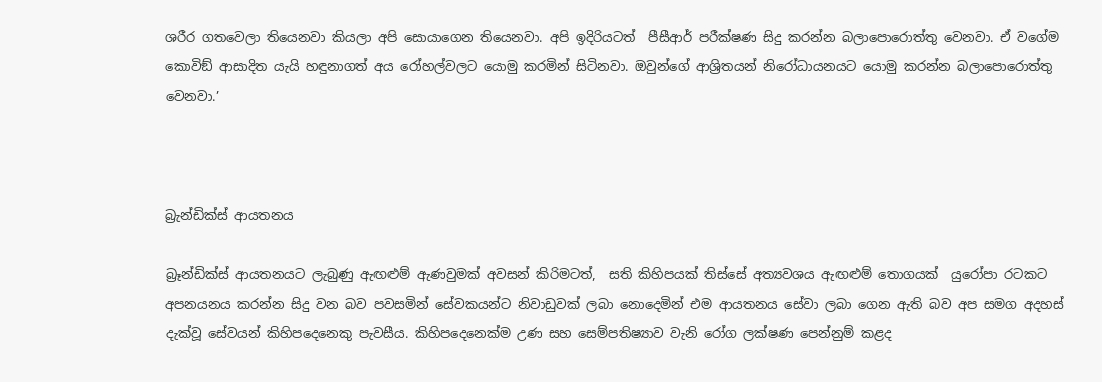ශරීර ගතවෙලා තියෙනවා කියලා අපි සොයාගෙන තියෙනවා. අපි ඉදිරියටත්  පීසීආර් පරීක්ෂණ සිදු කරන්න බලාපොරොත්තු වෙනවා. ඒ වගේම කොවිඞ් ආසාදිත යැයි හඳුනාගත් අය රෝහල්වලට යොමු කරමින් සිටිනවා. ඔවුන්ගේ ආශ්‍රිතයන් නිරෝධායනයට යොමු කරන්න බලාපොරොත්තු වෙනවා.’



බ්‍රැන්ඩික්ස් ආයතනය

බ්‍රෑන්ඩික්ස් ආයතනයට ලැබුණු ඇඟළුම් ඇණවුමක් අවසන් කිරිමටත්,  සති කිහිපයක් තිස්සේ අත්‍යවශය ඇඟළුම් තොගයක්  යුරෝපා රටකට අපනයනය කරන්න සිදු වන බව පවසමින් සේවකයන්ට නිවාඩුවක් ලබා නොදෙමින් එම ආයතනය සේවා ලබා ගෙන ඇති බව අප සමග අදහස් දැක්වූ සේවයන් කිහිපදෙනෙකු පැවසීය. කිහිපදෙනෙක්ම උණ සහ සෙම්පතිෂ්‍යාව වැනි රෝග ලක්ෂණ පෙන්නුම් කළද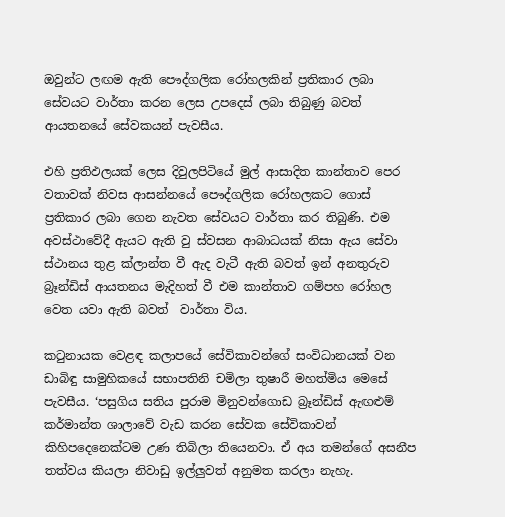ඔවුන්ට ලඟම ඇති පෞද්ගලික රෝහලකින් ප්‍රතිකාර ලබා සේවයට වාර්තා කරන ලෙස උපදෙස් ලබා තිබුණු බවත් ආයතනයේ සේවකයන් පැවසීය.

එහි ප්‍රතිඵලයක් ලෙස දිවුලපිටියේ මුල් ආසාදිත කාන්තාව පෙර වතාවක් නිවස ආසන්නයේ පෞද්ගලික රෝහලකට ගොස් ප්‍රතිකාර ලබා ගෙන නැවත සේවයට වාර්තා කර තිබුණි. එම අවස්ථාවේදී ඇයට ඇති වු ස්වසන ආබාධයක් නිසා ඇය සේවා ස්ථානය තුළ ක්ලාන්ත වී ඇද වැටී ඇති බවත් ඉන් අනතුරුව බ්‍රෑන්ඩිස් ආයතනය මැදිහත් වී එම කාන්තාව ගම්පහ රෝහල වෙත යවා ඇති බවත්  වාර්තා විය.

කටුනායක වෙළඳ කලාපයේ සේවිකාවන්ගේ සංවිධානයක් වන ඩාබිඳු සාමුහිකයේ සභාපතිනි චමිලා තුෂාරී මහත්මිය මෙසේ පැවසීය. ‘පසුගිය සතිය පුරාම මිනුවන්ගොඩ බ්‍රෑන්ඩිස් ඇඟළුම් කර්මාන්ත ශාලාවේ වැඩ කරන සේවක සේවිකාවන් කිහිපදෙනෙක්ටම උණ තිබිලා තියෙනවා. ඒ අය තමන්ගේ අසනීප තත්වය කියලා නිවාඩු ඉල්ලුවත් අනුමත කරලා නැහැ.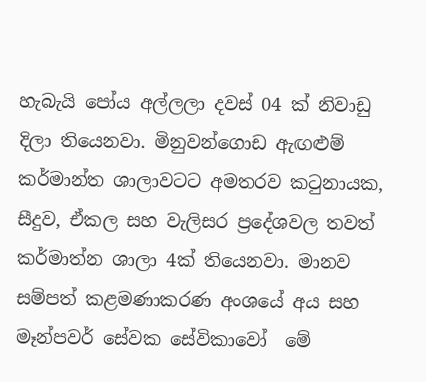හැබැයි පෝය අල්ලලා දවස් 04 ක් නිවාඩු දිලා තියෙනවා. මිනුවන්ගොඩ ඇඟළුම් කර්මාන්ත ශාලාවටට අමතරව කටුනායක, සීදුව, ඒකල සහ වැලිසර ප්‍රදේශවල තවත් කර්මාත්න ශාලා 4ක් තියෙනවා. මානව සම්පත් කළමණාකරණ අංශයේ අය සහ මෑන්පවර් සේවක සේවිකාවෝ  මේ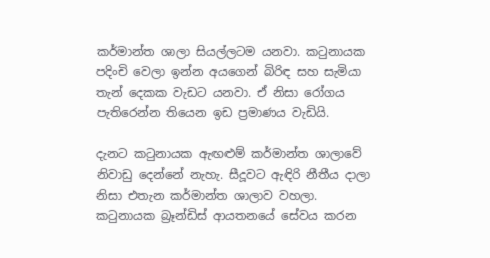කර්මාන්ත ශාලා සියල්ලටම යනවා. කටුනායක පදිංචි වෙලා ඉන්න අයගෙන් බිරිඳ සහ සැමියා තැන් දෙකක වැඩට යනවා. ඒ නිසා රෝගය පැතිරෙන්න තියෙන ඉඩ ප්‍රමාණය වැඩියි.

දැනට කටුනායක ඇඟළුම් කර්මාන්ත ශාලාවේ නිවාඩු දෙන්නේ නැහැ. සීදූවට ඇඳිරි නීතීය දාලා නිසා එතැන කර්මාන්ත ශාලාව වහලා. කටුනායක බ්‍රෑන්ඩිස් ආයතනයේ සේවය කරන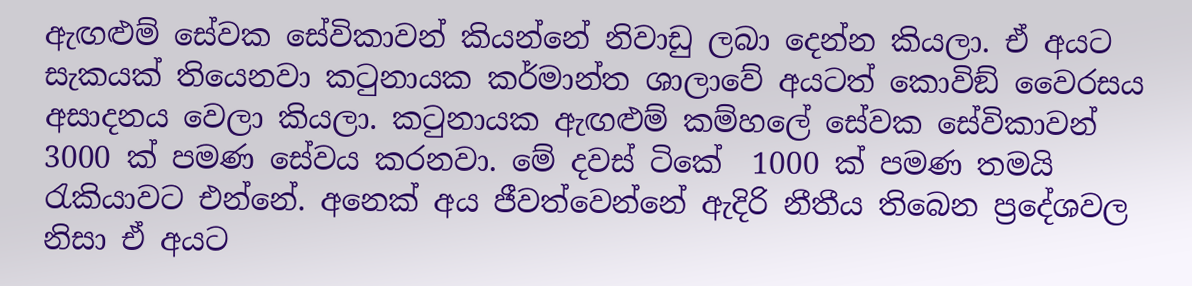ඇඟළුම් සේවක සේවිකාවන් කියන්නේ නිවාඩු ලබා දෙන්න කියලා. ඒ අයට සැකයක් තියෙනවා කටුනායක කර්මාන්ත ශාලාවේ අයටත් කොවිඞ් වෛරසය අසාදනය වෙලා කියලා. කටුනායක ඇඟළුම් කම්හලේ සේවක සේවිකාවන් 3000 ක් පමණ සේවය කරනවා. මේ දවස් ටිකේ  1000 ක් පමණ තමයි රැකියාවට එන්නේ. අනෙක් අය ජීවත්වෙන්නේ ඇදිරි නීතීය තිබෙන ප්‍රදේශවල නිසා ඒ අයට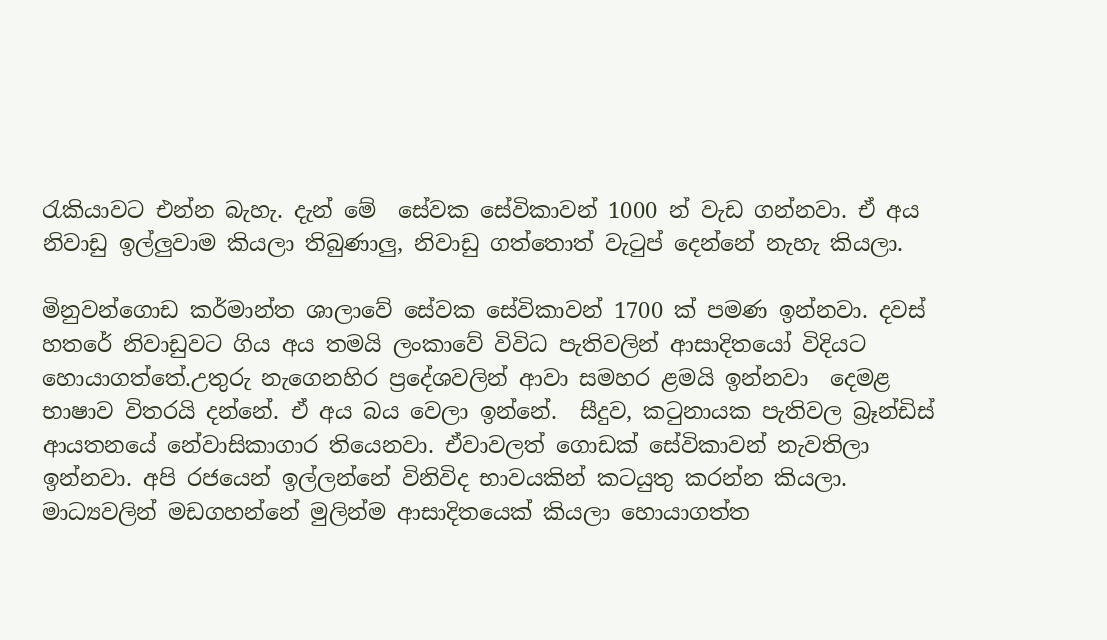රැකියාවට එන්න බැහැ. දැන් මේ  සේවක සේවිකාවන් 1000 න් වැඩ ගන්නවා. ඒ අය නිවාඩු ඉල්ලුවාම කියලා තිබුණාලු, නිවාඩු ගත්තොත් වැටුප් දෙන්නේ නැහැ කියලා.

මිනුවන්ගොඩ කර්මාන්ත ශාලාවේ සේවක සේවිකාවන් 1700 ක් පමණ ඉන්නවා. දවස් හතරේ නිවාඩුවට ගිය අය තමයි ලංකාවේ විවිධ පැතිවලින් ආසාදිතයෝ විදියට හොයාගත්තේ.උතුරු නැගෙනහිර ප්‍රදේශවලින් ආවා සමහර ළමයි ඉන්නවා  දෙමළ භාෂාව විතරයි දන්නේ. ඒ අය බය වෙලා ඉන්නේ.  සීදුව, කටුනායක පැතිවල බ්‍රෑන්ඩිස් ආයතනයේ නේවාසිකාගාර තියෙනවා. ඒවාවලත් ගොඩක් සේවිකාවන් නැවතිලා ඉන්නවා. අපි රජයෙන් ඉල්ලන්නේ විනිවිද භාවයකින් කටයුතු කරන්න කියලා. මාධ්‍යවලින් මඩගහන්නේ මුලින්ම ආසාදිතයෙක් කියලා හොයාගත්ත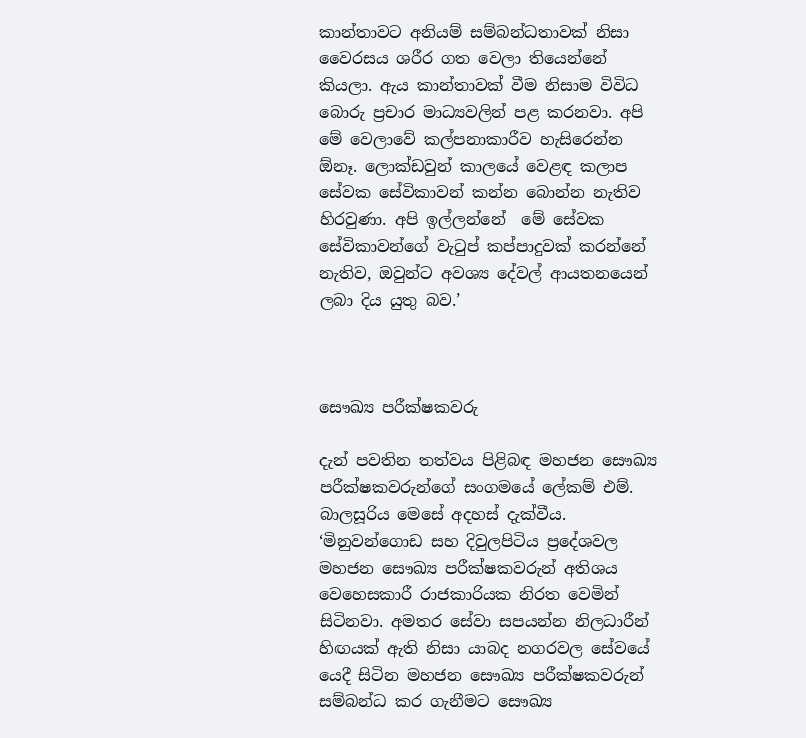කාන්තාවට අනියම් සම්බන්ධතාවක් නිසා වෛරසය ශරීර ගත වෙලා තියෙන්නේ කියලා. ඇය කාන්තාවක් වීම නිසාම විවිධ බොරු ප්‍රචාර මාධ්‍යවලින් පළ කරනවා. අපි මේ වෙලාවේ කල්පනාකාරීව හැසිරෙන්න ඕනෑ. ලොක්ඩවුන් කාලයේ වෙළඳ කලාප සේවක සේවිකාවන් කන්න බොන්න නැතිව හිරවුණා. අපි ඉල්ලන්නේ  මේ සේවක සේවිකාවන්ගේ වැටුප් කප්පාදුවක් කරන්නේ නැතිව, ඔවුන්ට අවශ්‍ය දේවල් ආයතනයෙන් ලබා දිය යුතු බව.’



සෞඛ්‍ය පරීක්ෂකවරු

දැන් පවතින තත්වය පිළිබඳ මහජන සෞඛ්‍ය පරීක්ෂකවරුන්ගේ සංගමයේ ලේකම් එම්. බාලසූරිය මෙසේ අදහස් දැක්වීය. ‘මිනුවන්ගොඩ සහ දිවුලපිටිය ප්‍රදේශවල මහජන සෞඛ්‍ය පරීක්ෂකවරුන් අතිශය වෙහෙසකාරී රාජකාරියක නිරත වෙමින් සිටිනවා. අමතර සේවා සපයන්න නිලධාරීන් හිඟයක් ඇති නිසා යාබද නගරවල සේවයේ යෙදී සිටින මහජන සෞඛ්‍ය පරීක්ෂකවරුන් සම්බන්ධ කර ගැනීමට සෞඛ්‍ය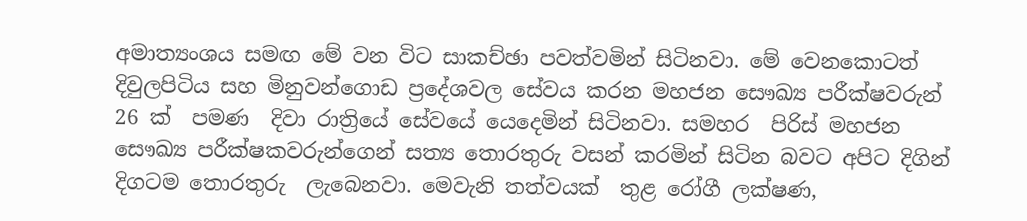අමාත්‍යංශය සමඟ මේ වන විට සාකච්ඡා පවත්වමින් සිටිනවා. මේ වෙනකොටත්  දිවුලපිටිය සහ මිනුවන්ගොඩ ප්‍රදේශවල සේවය කරන මහජන සෞඛ්‍ය පරීක්ෂවරුන් 26 ක්  පමණ  දිවා රාත්‍රියේ සේවයේ යෙදෙමින් සිටිනවා. සමහර  පිරිස් මහජන සෞඛ්‍ය පරීක්ෂකවරුන්ගෙන් සත්‍ය තොරතුරු වසන් කරමින් සිටින බවට අපිට දිගින් දිගටම තොරතුරු  ලැබෙනවා. මෙවැනි තත්වයක්  තුළ රෝගී ලක්ෂණ,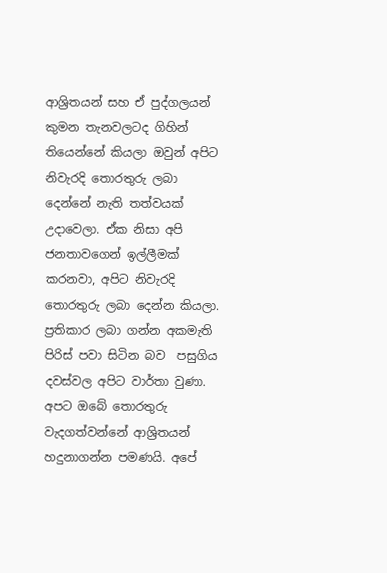ආශ්‍රිතයන් සහ ඒ පුද්ගලයන් කුමන තැනවලටද ගිහින් තියෙන්නේ කියලා ඔවුන් අපිට නිවැරදි තොරතුරු ලබා දෙන්නේ නැති තත්වයක් උදාවෙලා. ඒක නිසා අපි ජනතාවගෙන් ඉල්ලීමක් කරනවා, අපිට නිවැරදි තොරතුරු ලබා දෙන්න කියලා. ප්‍රතිකාර ලබා ගන්න අකමැති පිරිස් පවා සිටින බව  පසුගිය දවස්වල අපිට වාර්තා වුණා. අපට ඔබේ තොරතුරු වැදගත්වන්නේ ආශ්‍රිතයන් හදුනාගන්න පමණයි. අපේ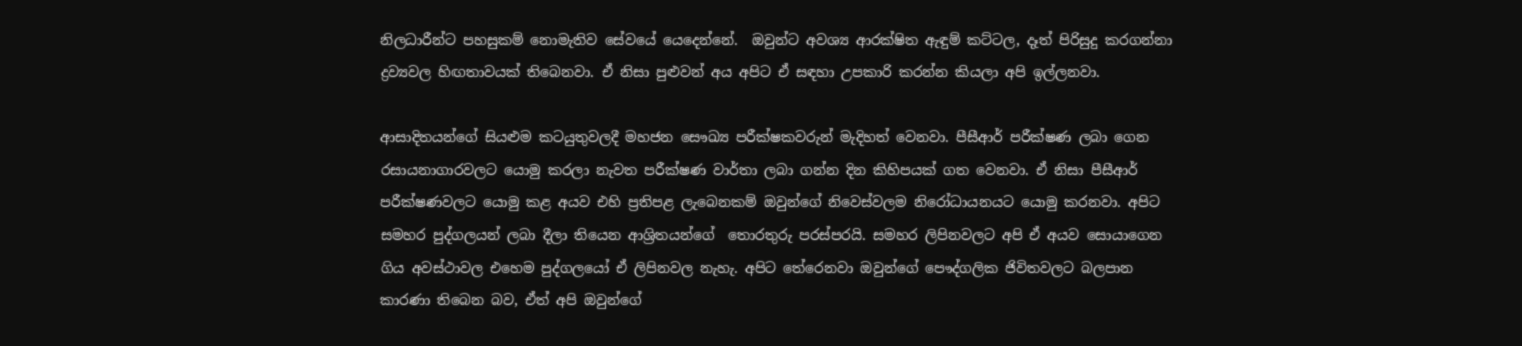නිලධාරීන්ට පහසුකම් නොමැතිව සේවයේ යෙදෙන්නේ.  ඔවුන්ට අවශ්‍ය ආරක්ෂිත ඇඳුම් කට්ටල, දෑත් පිරිසුදු කරගන්නා ද්‍රව්‍යවල හිඟතාවයක් තිබෙනවා. ඒ නිසා පුළුවන් අය අපිට ඒ සඳහා උපකාරි කරන්න කියලා අපි ඉල්ලනවා.

ආසාදිතයන්ගේ සියළුම කටයුතුවලදී මහජන සෞඛ්‍ය පරීක්ෂකවරුන් මැදිහත් වෙනවා. පීසීආර් පරීක්ෂණ ලබා ගෙන රසායනාගාරවලට යොමු කරලා නැවත පරීක්ෂණ වාර්තා ලබා ගන්න දින කිහිපයක් ගත වෙනවා. ඒ නිසා පීසීආර් පරීක්ෂණවලට යොමු කළ අයව එහි ප්‍රතිපළ ලැබෙනකම් ඔවුන්ගේ නිවෙස්වලම නිරෝධායනයට යොමු කරනවා. අපිට සමහර පුද්ගලයන් ලබා දීලා තියෙන ආශ්‍රිතයන්ගේ  තොරතුරු පරස්පරයි. සමහර ලිපිනවලට අපි ඒ අයව සොයාගෙන ගිය අවස්ථාවල එහෙම පුද්ගලයෝ ඒ ලිපිනවල නැහැ. අපිට තේරෙනවා ඔවුන්ගේ පෞද්ගලික ජිවිතවලට බලපාන කාරණා තිබෙන බව, ඒත් අපි ඔවුන්ගේ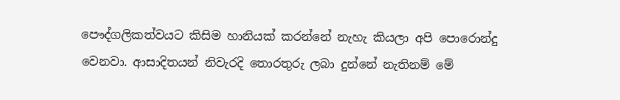පෞද්ගලිකත්වයට කිසිම හානියක් කරන්නේ නැහැ කියලා අපි පොරොන්දු වෙනවා. ආසාදිතයන් නිවැරදි තොරතුරු ලබා දුන්නේ නැතිනම් මේ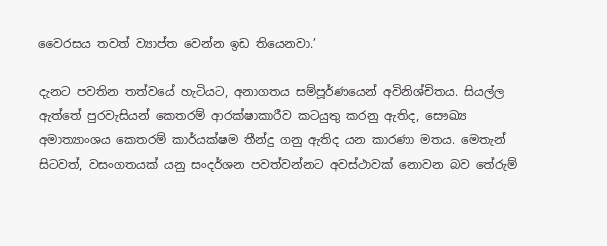වෛරසය තවත් ව්‍යාප්ත වෙන්න ඉඩ තියෙනවා.’

දැනට පවතින තත්වයේ හැටියට, අනාගතය සම්පූර්ණයෙන් අවිනිශ්චිතය. සියල්ල ඇත්තේ පුරවැසියන් කෙතරම් ආරක්ෂාකාරීව කටයුතු කරනු ඇතිද, සෞඛ්‍ය අමාත්‍යාංශය කෙතරම් කාර්යක්ෂම තීන්දු ගනු ඇතිද යන කාරණා මතය. මෙතැන් සිටවත්, වසංගතයක් යනු සංදර්ශන පවත්වන්නට අවස්ථාවක් නොවන බව තේරුම්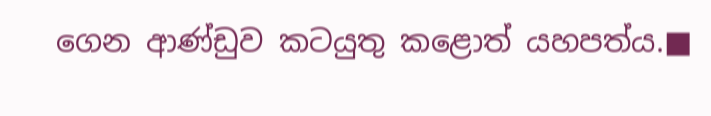ගෙන ආණ්ඩුව කටයුතු කළොත් යහපත්ය.■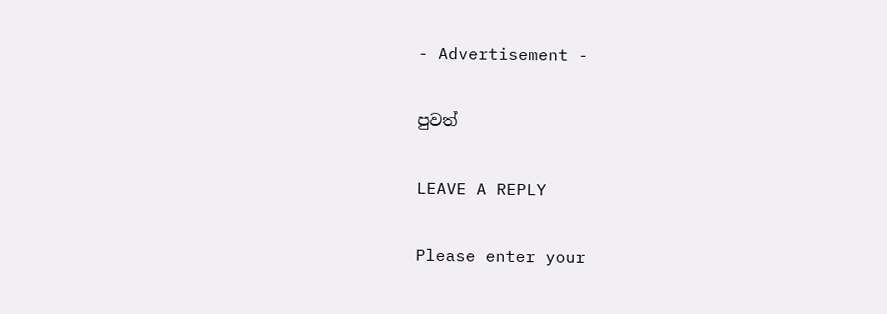- Advertisement -

පුවත්

LEAVE A REPLY

Please enter your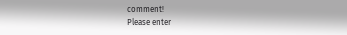comment!
Please enter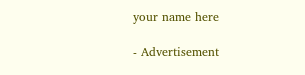your name here

- Advertisement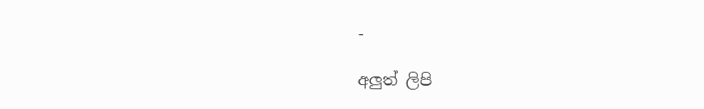-

අලුත් ලිපි